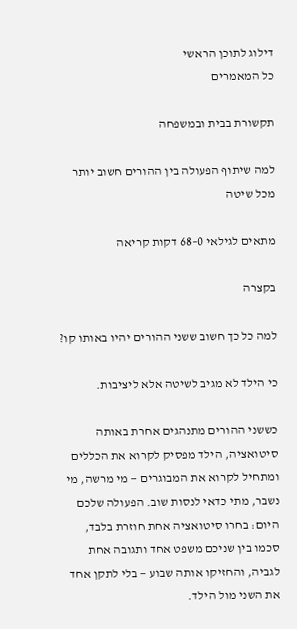דילוג לתוכן הראשי
כל המאמרים

תקשורת בבית ובמשפחה

למה שיתוף הפעולה בין ההורים חשוב יותר מכל שיטה

מתאים לגילאי 0–68 דקות קריאה

בקצרה

למה כל כך חשוב ששני ההורים יהיו באותו קו?

כי הילד לא מגיב לשיטה אלא ליציבות.

כששני ההורים מתנהגים אחרת באותה סיטואציה, הילד מפסיק לקרוא את הכללים ומתחיל לקרוא את המבוגרים — מי מרשה, מי נשבר, מתי כדאי לנסות שוב. הפעולה שלכם היום: בחרו סיטואציה אחת חוזרת בלבד, סכמו בין שניכם משפט אחד ותגובה אחת לגביה, והחזיקו אותה שבוע — בלי לתקן אחד את השני מול הילד.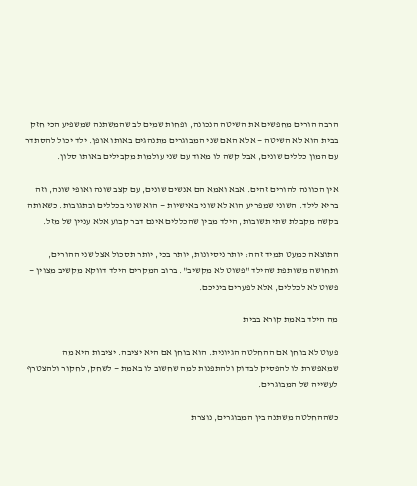הרבה הורים מחפשים את השיטה הנכונה, ופחות שמים לב שהמשתנה שמשפיע הכי חזק בבית הוא לא השיטה — אלא האם שני המבוגרים מתנהגים באותו אופן. ילד יכול להסתדר עם המון כללים שונים, אבל קשה לו מאוד עם שני עולמות מקבילים באותו סלון.

אין הכוונה להורים זהים. אבא ואמא הם אנשים שונים, עם קצב שונה ואופי שונה, וזה בריא לילד. השוני שמפריע הוא לא שוני באישיות — הוא שוני בכללים ובתגובות. כשאותה בקשה מקבלת שתי תשובות, הילד מבין שהכללים אינם דבר קבוע אלא עניין של מזל.

התוצאה כמעט תמיד זהה: יותר ניסיונות, יותר בכי, יותר תסכול אצל שני ההורים, ותחושה משותפת שהילד "פשוט לא מקשיב". ברוב המקרים הילד דווקא מקשיב מצוין — פשוט לא לכללים, אלא לפערים ביניכם.

מה הילד באמת קורא בבית

פעוט לא בוחן אם ההחלטה הגיונית. הוא בוחן אם היא יציבה. יציבות היא מה שמאפשרת לו להפסיק לבדוק ולהתפנות למה שחשוב לו באמת — לשחק, לחקור ולהצטרף לעשייה של המבוגרים.

כשההחלטה משתנה בין המבוגרים, נוצרת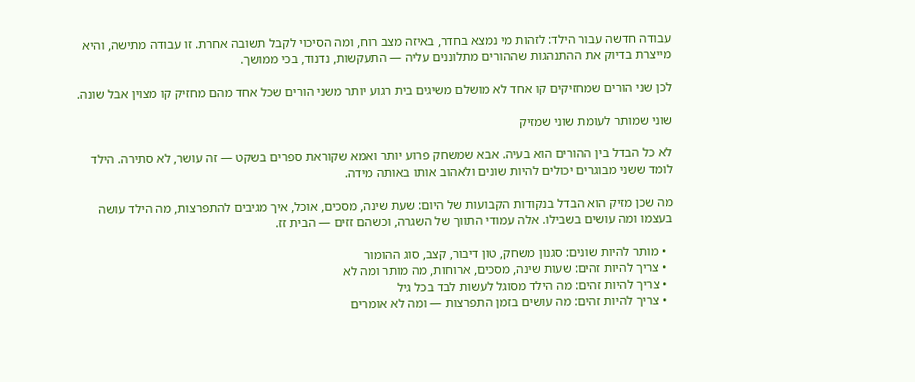עבודה חדשה עבור הילד: לזהות מי נמצא בחדר, באיזה מצב רוח, ומה הסיכוי לקבל תשובה אחרת. זו עבודה מתישה, והיא מייצרת בדיוק את ההתנהגות שההורים מתלוננים עליה — התעקשות, נדנוד, בכי ממושך.

לכן שני הורים שמחזיקים קו אחד לא מושלם משיגים בית רגוע יותר משני הורים שכל אחד מהם מחזיק קו מצוין אבל שונה.

שוני שמותר לעומת שוני שמזיק

לא כל הבדל בין ההורים הוא בעיה. אבא שמשחק פרוע יותר ואמא שקוראת ספרים בשקט — זה עושר, לא סתירה. הילד לומד ששני מבוגרים יכולים להיות שונים ולאהוב אותו באותה מידה.

מה שכן מזיק הוא הבדל בנקודות הקבועות של היום: שעת שינה, מסכים, אוכל, איך מגיבים להתפרצות, מה הילד עושה בעצמו ומה עושים בשבילו. אלה עמודי התווך של השגרה, וכשהם זזים — הבית זז.

  • מותר להיות שונים: סגנון משחק, טון דיבור, קצב, סוג ההומור
  • צריך להיות זהים: שעות שינה, מסכים, ארוחות, מה מותר ומה לא
  • צריך להיות זהים: מה הילד מסוגל לעשות לבד בכל גיל
  • צריך להיות זהים: מה עושים בזמן התפרצות — ומה לא אומרים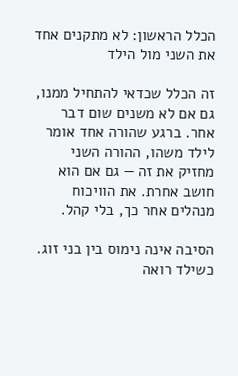הכלל הראשון: לא מתקנים אחד את השני מול הילד

זה הכלל שכדאי להתחיל ממנו, גם אם לא משנים שום דבר אחר. ברגע שהורה אחד אומר לילד משהו, ההורה השני מחזיק את זה — גם אם הוא חושב אחרת. את הוויכוח מנהלים אחר כך, בלי קהל.

הסיבה אינה נימוס בין בני זוג. כשילד רואה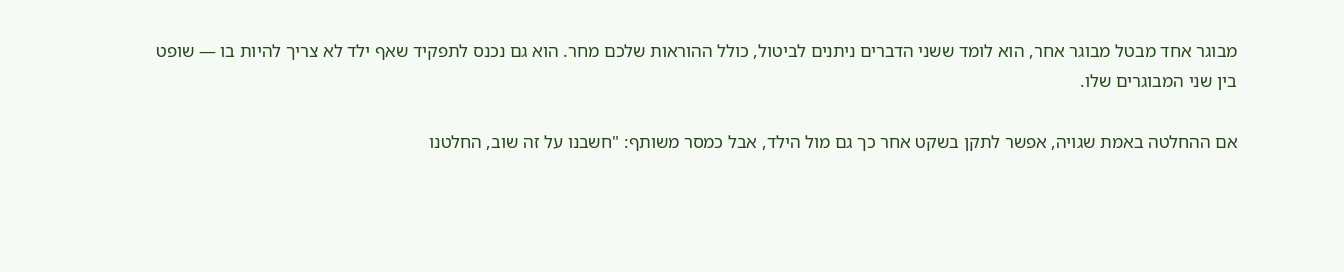מבוגר אחד מבטל מבוגר אחר, הוא לומד ששני הדברים ניתנים לביטול, כולל ההוראות שלכם מחר. הוא גם נכנס לתפקיד שאף ילד לא צריך להיות בו — שופט בין שני המבוגרים שלו.

אם ההחלטה באמת שגויה, אפשר לתקן בשקט אחר כך גם מול הילד, אבל כמסר משותף: "חשבנו על זה שוב, החלטנו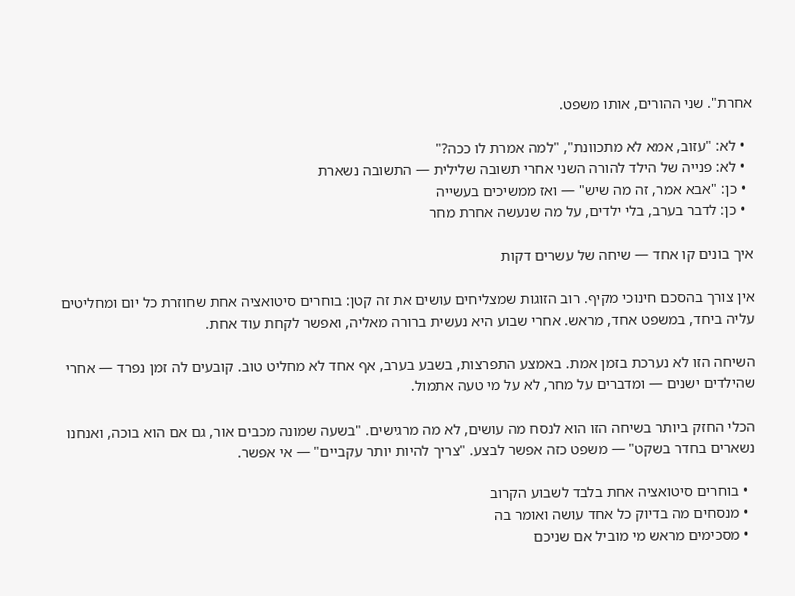אחרת". שני ההורים, אותו משפט.

  • לא: "עזוב, אמא לא מתכוונת", "למה אמרת לו ככה?"
  • לא: פנייה של הילד להורה השני אחרי תשובה שלילית — התשובה נשארת
  • כן: "אבא אמר, זה מה שיש" — ואז ממשיכים בעשייה
  • כן: לדבר בערב, בלי ילדים, על מה שנעשה אחרת מחר

איך בונים קו אחד — שיחה של עשרים דקות

אין צורך בהסכם חינוכי מקיף. רוב הזוגות שמצליחים עושים את זה קטן: בוחרים סיטואציה אחת שחוזרת כל יום ומחליטים עליה ביחד, במשפט אחד, מראש. אחרי שבוע היא נעשית ברורה מאליה, ואפשר לקחת עוד אחת.

השיחה הזו לא נערכת בזמן אמת. באמצע התפרצות, בשבע בערב, אף אחד לא מחליט טוב. קובעים לה זמן נפרד — אחרי שהילדים ישנים — ומדברים על מחר, לא על מי טעה אתמול.

הכלי החזק ביותר בשיחה הזו הוא לנסח מה עושים, לא מה מרגישים. "בשעה שמונה מכבים אור, גם אם הוא בוכה, ואנחנו נשארים בחדר בשקט" — משפט כזה אפשר לבצע. "צריך להיות יותר עקביים" — אי אפשר.

  • בוחרים סיטואציה אחת בלבד לשבוע הקרוב
  • מנסחים מה בדיוק כל אחד עושה ואומר בה
  • מסכימים מראש מי מוביל אם שניכם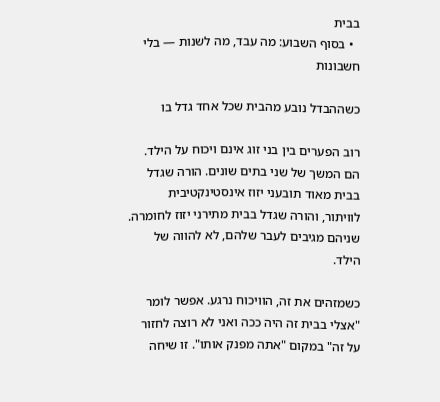בבית
  • בסוף השבוע: מה עבד, מה לשנות — בלי חשבונות

כשההבדל נובע מהבית שכל אחד גדל בו

רוב הפערים בין בני זוג אינם ויכוח על הילד. הם המשך של שני בתים שונים. הורה שגדל בבית מאוד תובעני יזוז אינסטינקטיבית לוויתור, והורה שגדל בבית מתירני יזוז לחומרה. שניהם מגיבים לעבר שלהם, לא להווה של הילד.

כשמזהים את זה, הוויכוח נרגע. אפשר לומר "אצלי בבית זה היה ככה ואני לא רוצה לחזור על זה" במקום "אתה מפנק אותו". זו שיחה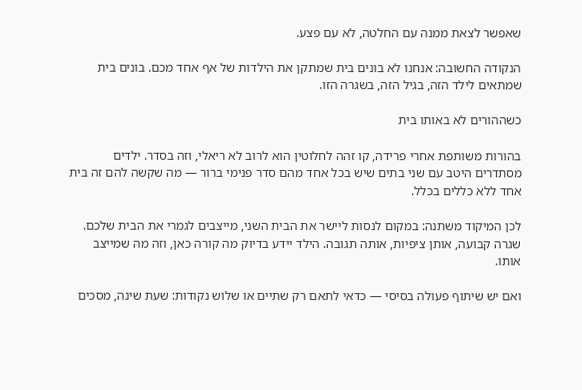שאפשר לצאת ממנה עם החלטה, לא עם פצע.

הנקודה החשובה: אנחנו לא בונים בית שמתקן את הילדות של אף אחד מכם. בונים בית שמתאים לילד הזה, בגיל הזה, בשגרה הזו.

כשההורים לא באותו בית

בהורות משותפת אחרי פרידה, קו זהה לחלוטין הוא לרוב לא ריאלי, וזה בסדר. ילדים מסתדרים היטב עם שני בתים שיש בכל אחד מהם סדר פנימי ברור — מה שקשה להם זה בית אחד ללא כללים בכלל.

לכן המיקוד משתנה: במקום לנסות ליישר את הבית השני, מייצבים לגמרי את הבית שלכם. שגרה קבועה, אותן ציפיות, אותה תגובה. הילד יידע בדיוק מה קורה כאן, וזה מה שמייצב אותו.

ואם יש שיתוף פעולה בסיסי — כדאי לתאם רק שתיים או שלוש נקודות: שעת שינה, מסכים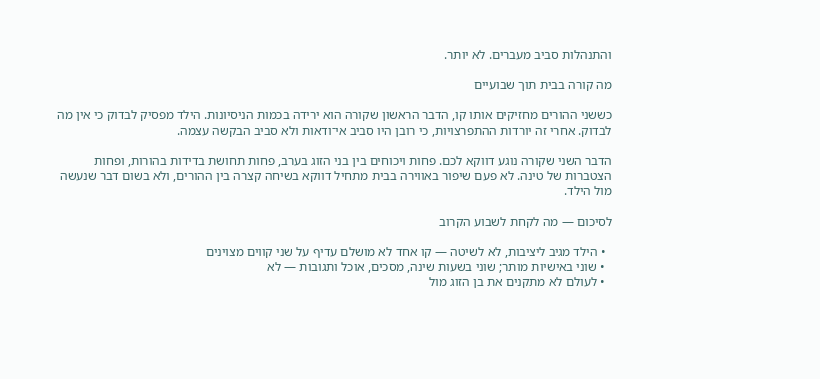והתנהלות סביב מעברים. לא יותר.

מה קורה בבית תוך שבועיים

כששני ההורים מחזיקים אותו קו, הדבר הראשון שקורה הוא ירידה בכמות הניסיונות. הילד מפסיק לבדוק כי אין מה לבדוק. אחרי זה יורדות ההתפרצויות, כי רובן היו סביב אי־ודאות ולא סביב הבקשה עצמה.

הדבר השני שקורה נוגע דווקא לכם. פחות ויכוחים בין בני הזוג בערב, פחות תחושת בדידות בהורות, ופחות הצטברות של טינה. לא פעם שיפור באווירה בבית מתחיל דווקא בשיחה קצרה בין ההורים, ולא בשום דבר שנעשה מול הילד.

לסיכום — מה לקחת לשבוע הקרוב

  • הילד מגיב ליציבות, לא לשיטה — קו אחד לא מושלם עדיף על שני קווים מצוינים
  • שוני באישיות מותר; שוני בשעות שינה, מסכים, אוכל ותגובות — לא
  • לעולם לא מתקנים את בן הזוג מול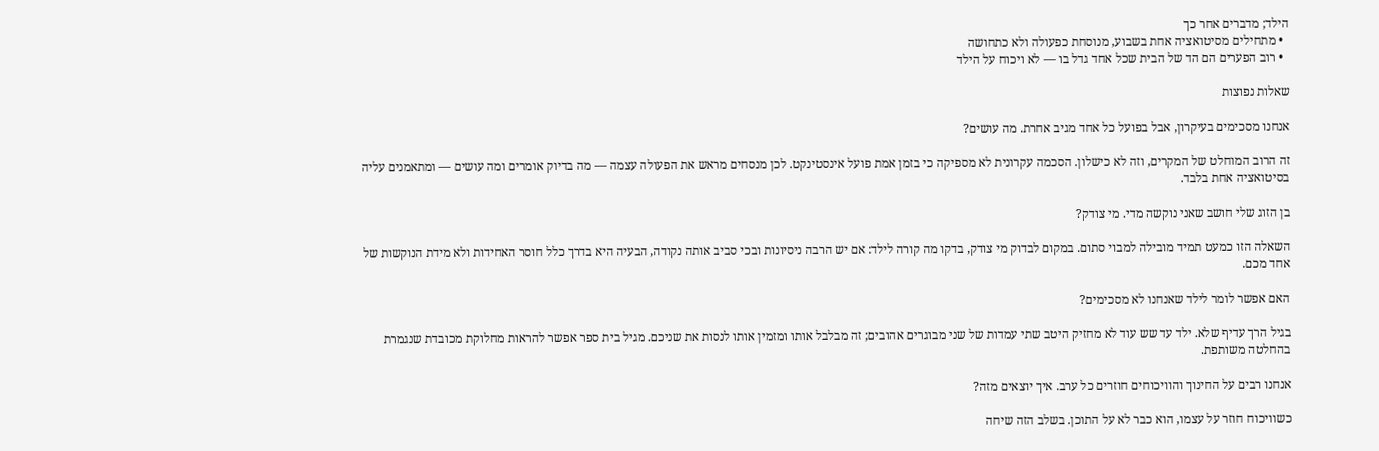הילד; מדברים אחר כך
  • מתחילים מסיטואציה אחת בשבוע, מנוסחת כפעולה ולא כתחושה
  • רוב הפערים הם הד של הבית שכל אחד גדל בו — לא ויכוח על הילד

שאלות נפוצות

אנחנו מסכימים בעיקרון, אבל בפועל כל אחד מגיב אחרת. מה עושים?

זה הרוב המוחלט של המקרים, וזה לא כישלון. הסכמה עקרונית לא מספיקה כי בזמן אמת פועל אינסטינקט. לכן מנסחים מראש את הפעולה עצמה — מה בדיוק אומרים ומה עושים — ומתאמנים עליה בסיטואציה אחת בלבד.

בן הזוג שלי חושב שאני נוקשה מדי. מי צודק?

השאלה הזו כמעט תמיד מובילה למבוי סתום. במקום לבדוק מי צודק, בדקו מה קורה לילד: אם יש הרבה ניסיונות ובכי סביב אותה נקודה, הבעיה היא בדרך כלל חוסר האחידות ולא מידת הנוקשות של אחד מכם.

האם אפשר לומר לילד שאנחנו לא מסכימים?

בגיל הרך עדיף שלא. ילד עד שש עוד לא מחזיק היטב שתי עמדות של שני מבוגרים אהובים; זה מבלבל אותו ומזמין אותו לנסות את שניכם. מגיל בית ספר אפשר להראות מחלוקת מכובדת שנגמרת בהחלטה משותפת.

אנחנו רבים על החינוך והוויכוחים חוזרים כל ערב. איך יוצאים מזה?

כשוויכוח חוזר על עצמו, הוא כבר לא על התוכן. בשלב הזה שיחה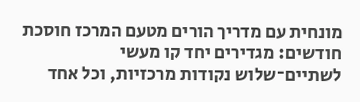מונחית עם מדריך הורים מטעם המרכז חוסכת חודשים: מגדירים יחד קו מעשי לשתיים־שלוש נקודות מרכזיות, וכל אחד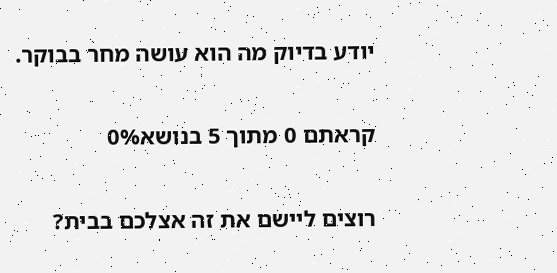יודע בדיוק מה הוא עושה מחר בבוקר.

קראתם 0 מתוך 5 בנושא0%

רוצים ליישם את זה אצלכם בבית?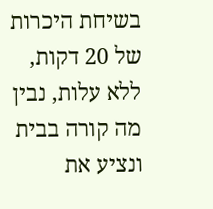בשיחת היכרות של 20 דקות, ללא עלות, נבין מה קורה בבית ונציע את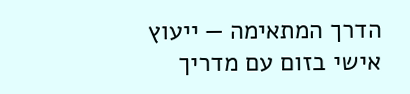הדרך המתאימה — ייעוץ אישי בזום עם מדריך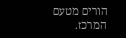הורים מטעם המרכז.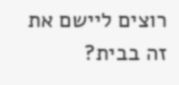רוצים ליישם את זה בבית?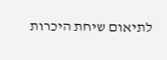לתיאום שיחת היכרות